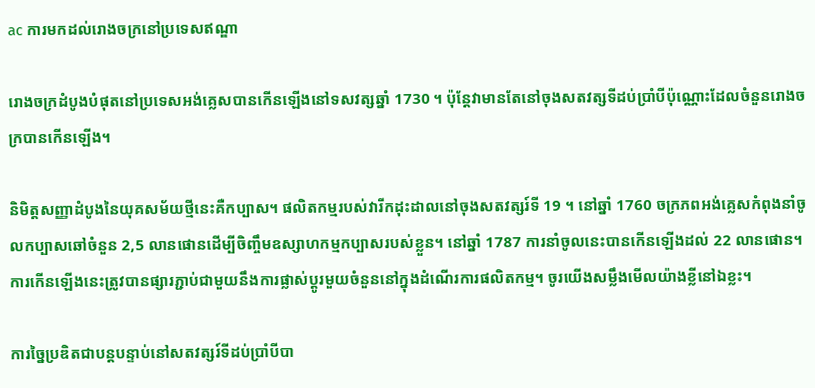ac ការមកដល់រោងចក្រនៅប្រទេសឥណ្ឌា

រោងចក្រដំបូងបំផុតនៅប្រទេសអង់គ្លេសបានកើនឡើងនៅទសវត្សឆ្នាំ 1730 ។ ប៉ុន្តែវាមានតែនៅចុងសតវត្សទីដប់ប្រាំបីប៉ុណ្ណោះដែលចំនួនរោងចក្របានកើនឡើង។

និមិត្តសញ្ញាដំបូងនៃយុគសម័យថ្មីនេះគឺកប្បាស។ ផលិតកម្មរបស់វារីកដុះដាលនៅចុងសតវត្សរ៍ទី 19 ។ នៅឆ្នាំ 1760 ចក្រភពអង់គ្លេសកំពុងនាំចូលកប្បាសឆៅចំនួន 2,5 លានផោនដើម្បីចិញ្ចឹមឧស្សាហកម្មកប្បាសរបស់ខ្លួន។ នៅឆ្នាំ 1787 ការនាំចូលនេះបានកើនឡើងដល់ 22 លានផោន។ ការកើនឡើងនេះត្រូវបានផ្សារភ្ជាប់ជាមួយនឹងការផ្លាស់ប្តូរមួយចំនួននៅក្នុងដំណើរការផលិតកម្ម។ ចូរយើងសម្លឹងមើលយ៉ាងខ្លីនៅឯខ្លះ។

ការច្នៃប្រឌិតជាបន្តបន្ទាប់នៅសតវត្សរ៍ទីដប់ប្រាំបីបា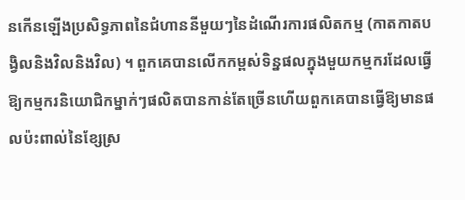នកើនឡើងប្រសិទ្ធភាពនៃជំហាននីមួយៗនៃដំណើរការផលិតកម្ម (កាតកាតបង្វិលនិងវិលនិងវិល) ។ ពួកគេបានលើកកម្ពស់ទិន្នផលក្នុងមួយកម្មករដែលធ្វើឱ្យកម្មករនិយោជិកម្នាក់ៗផលិតបានកាន់តែច្រើនហើយពួកគេបានធ្វើឱ្យមានផលប៉ះពាល់នៃខ្សែស្រ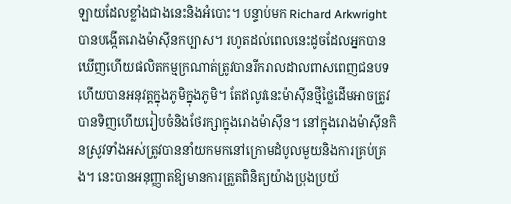ឡាយដែលខ្លាំងជាងនេះនិងអំបោះ។ បន្ទាប់មក Richard Arkwright បានបង្កើតរោងម៉ាស៊ីនកប្បាស។ រហូតដល់ពេលនេះដូចដែលអ្នកបានឃើញហើយផលិតកម្មក្រណាត់ត្រូវបានរីករាលដាលពាសពេញជនបទហើយបានអនុវត្តក្នុងភូមិក្នុងភូមិ។ តែឥលូវនេះម៉ាស៊ីនថ្មីថ្លៃដើមអាចត្រូវបានទិញហើយរៀបចំនិងថែរក្សាក្នុងរោងម៉ាស៊ីន។ នៅក្នុងរោងម៉ាស៊ីនកិនស្រូវទាំងអស់ត្រូវបាននាំយកមកនៅក្រោមដំបូលមួយនិងការគ្រប់គ្រង។ នេះបានអនុញ្ញាតឱ្យមានការត្រួតពិនិត្យយ៉ាងប្រុងប្រយ័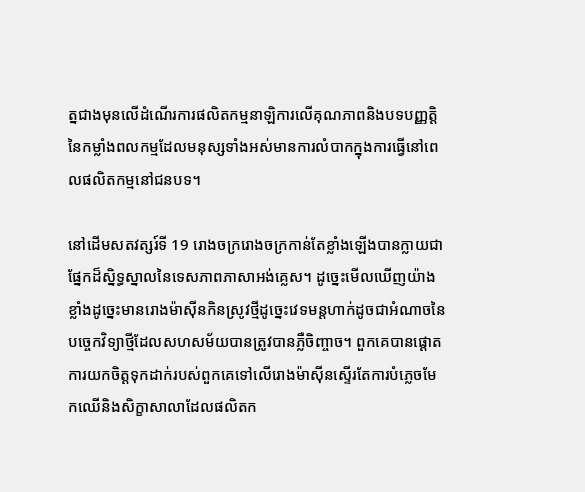ត្នជាងមុនលើដំណើរការផលិតកម្មនាឡិការលើគុណភាពនិងបទបញ្ញត្តិនៃកម្លាំងពលកម្មដែលមនុស្សទាំងអស់មានការលំបាកក្នុងការធ្វើនៅពេលផលិតកម្មនៅជនបទ។

នៅដើមសតវត្សរ៍ទី 19 រោងចក្ររោងចក្រកាន់តែខ្លាំងឡើងបានក្លាយជាផ្នែកដ៏ស្និទ្ធស្នាលនៃទេសភាពភាសាអង់គ្លេស។ ដូច្នេះមើលឃើញយ៉ាងខ្លាំងដូច្នេះមានរោងម៉ាស៊ីនកិនស្រូវថ្មីដូច្នេះវេទមន្តហាក់ដូចជាអំណាចនៃបច្ចេកវិទ្យាថ្មីដែលសហសម័យបានត្រូវបានភ្លឺចិញ្ចាច។ ពួកគេបានផ្តោតការយកចិត្តទុកដាក់របស់ពួកគេទៅលើរោងម៉ាស៊ីនស្ទើរតែការបំភ្លេចមែកឈើនិងសិក្ខាសាលាដែលផលិតក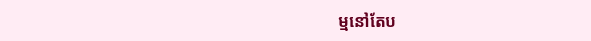ម្មនៅតែប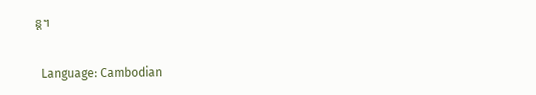ន្ត។

  Language: Cambodian